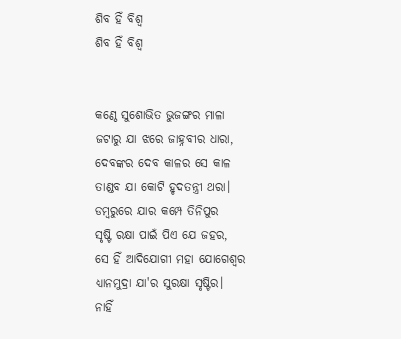ଶିବ ହିଁ ବିଶ୍ୱ
ଶିବ ହିଁ ବିଶ୍ୱ


କଣ୍ଠେ ସୁଶୋଭିତ ଭୁଜଙ୍ଗର ମାଳା
ଜଟାରୁ ଯା ଝରେ ଜାହ୍ନବୀର ଧାରା,
ଦେବଙ୍କର ଦେବ କାଳର ସେ କାଳ
ତାଣ୍ଡବ ଯା କୋଟି ହୃଦତନ୍ତ୍ରୀ ଥରା।
ଡମ୍ବରୁରେ ଯାର କମ୍ପେ ତିନିପୁର
ସୃଷ୍ଟି ରକ୍ଷା ପାଇଁ ପିଏ ଯେ ଜହର,
ସେ ହିଁ ଆଦିଯୋଗୀ ମହା ଯୋଗେଶ୍ୱର
ଧ୍ୟାନମୁଦ୍ରା ଯା'ର ସୁରକ୍ଷା ସୃଷ୍ଟିର।
ନାହିଁ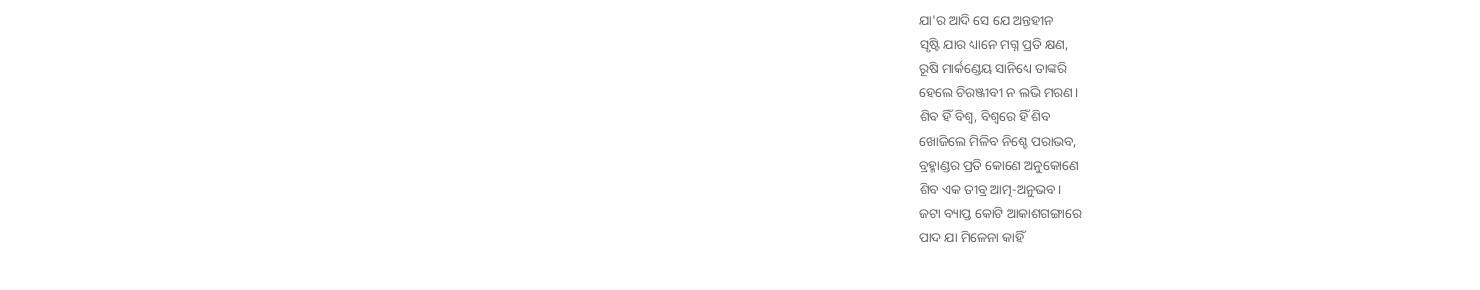ଯା'ର ଆଦି ସେ ଯେ ଅନ୍ତହୀନ
ସୃଷ୍ଟି ଯାର ଧ୍ୟାନେ ମଗ୍ନ ପ୍ରତି କ୍ଷଣ,
ରୂଷି ମାର୍କଣ୍ଡେୟ ସାନିଧ୍ୟେ ତାଙ୍କରି
ହେଲେ ଚିରଞ୍ଜୀବୀ ନ ଲଭି ମରଣ।
ଶିବ ହିଁ ବିଶ୍ୱ, ବିଶ୍ବରେ ହିଁ ଶିବ
ଖୋଜିଲେ ମିଳିବ ନିଶ୍ଚେ ପରାଭବ,
ବ୍ରହ୍ମାଣ୍ଡର ପ୍ରତି କୋଣେ ଅନୁକୋଣେ
ଶିବ ଏକ ତୀବ୍ର ଆତ୍ମ-ଅନୁଭବ।
ଜଟା ବ୍ୟାପ୍ତ କୋଟି ଆକାଶଗଙ୍ଗାରେ
ପାଦ ଯା ମିଳେନା କାହିଁ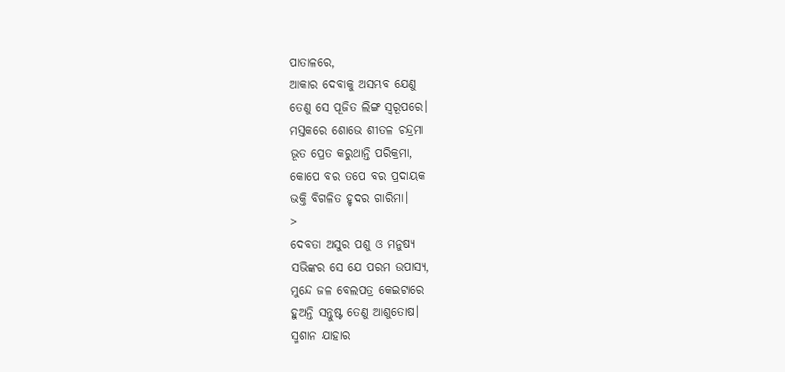ପାତାଳରେ,
ଆକାର ଦେବାକୁ ଅସମ୍ଭବ ଯେଣୁ
ତେଣୁ ସେ ପୂଜିତ ଲିଙ୍ଗ ସ୍ୱରୂପରେ।
ମସ୍ତକରେ ଶୋଭେ ଶୀତଳ ଚନ୍ଦ୍ରମା
ଭୂତ ପ୍ରେତ କରୁଥାନ୍ତି ପରିକ୍ରମା,
କୋପେ ବର ତପେ ବର ପ୍ରଦାୟକ
ଭକ୍ତି ବିଗଳିତ ହୃଦର ଗାରିମା।
>
ଦେବତା ଅସୁର ପଶୁ ଓ ମନୁଷ୍ୟ
ସଭିଙ୍କର ସେ ଯେ ପରମ ଉପାସ୍ୟ,
ମୁନ୍ଦେ ଜଳ ବେଲପତ୍ର କେଇଟାରେ
ହୁଅନ୍ତି ସନ୍ତୁଷ୍ଟ ତେଣୁ ଆଶୁତୋଷ।
ସ୍ମଶାନ ଯାହାର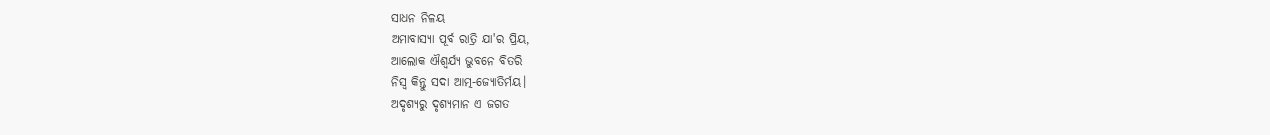ସାଧନ ନିଳୟ
ଅମାବାସ୍ୟା ପୂର୍ବ ରାତ୍ରି ଯା'ର ପ୍ରିୟ,
ଆଲୋକ ଐଶ୍ୱର୍ଯ୍ୟ ଭୁବନେ ବିତରି
ନିସ୍ୱ କିନ୍ତୁ ସଦା ଆତ୍ମ-ଜ୍ୟୋତିର୍ମୟ।
ଅଦୃଶ୍ୟରୁ ଦୃଶ୍ୟମାନ ଏ ଜଗତ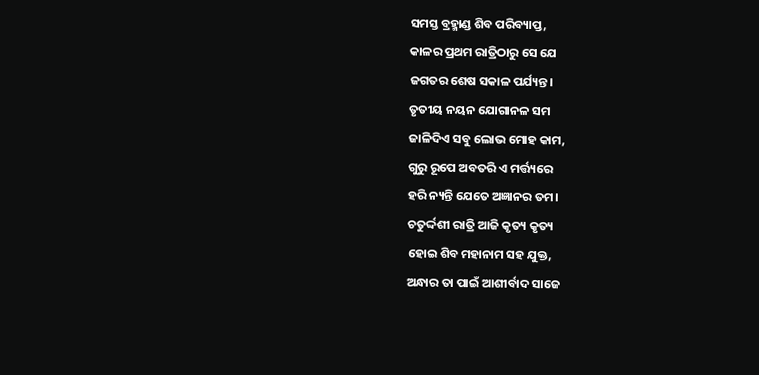ସମସ୍ତ ବ୍ରହ୍ମାଣ୍ଡ ଶିବ ପରିବ୍ୟାପ୍ତ,
କାଳର ପ୍ରଥମ ରାତ୍ରିଠାରୁ ସେ ଯେ
ଜଗତର ଶେଷ ସକାଳ ପର୍ଯ୍ୟନ୍ତ।
ତୃତୀୟ ନୟନ ଯୋଗାନଳ ସମ
ଜାଳିଦିଏ ସବୁ ଲୋଭ ମୋହ କାମ,
ଗୁରୁ ରୂପେ ଅବତରି ଏ ମର୍ତ୍ତ୍ୟରେ
ହରି ନ୍ୟନ୍ତି ଯେତେ ଅଜ୍ଞାନର ତମ।
ଚତୁର୍ଦ୍ଦଶୀ ରାତ୍ରି ଆଜି କୃତ୍ୟ କୃତ୍ୟ
ହୋଇ ଶିବ ମହାନାମ ସହ ଯୁକ୍ତ,
ଅନ୍ଧାର ତା ପାଇଁ ଆଶୀର୍ବାଦ ସାଜେ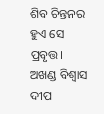ଶିବ ଚିନ୍ତନର ହୁଏ ସେ ପ୍ରବୃତ୍ତ।
ଅଖଣ୍ଡ ବିଶ୍ବାସ ଦୀପ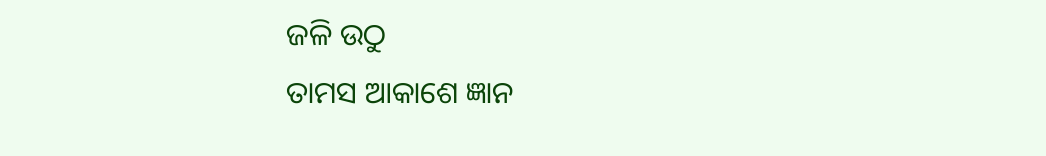ଜଳି ଉଠୁ
ତାମସ ଆକାଶେ ଜ୍ଞାନ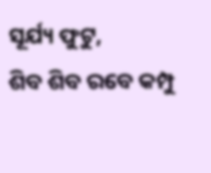ସୂର୍ଯ୍ୟ ଫୁଟୁ,
ଶିବ ଶିବ ରବେ କମ୍ପୁ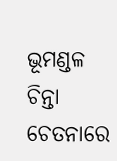ଭୂମଣ୍ଡଳ
ଚିନ୍ତା ଚେତନାରେ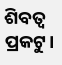ଶିବତ୍ୱ ପ୍ରକଟୁ।